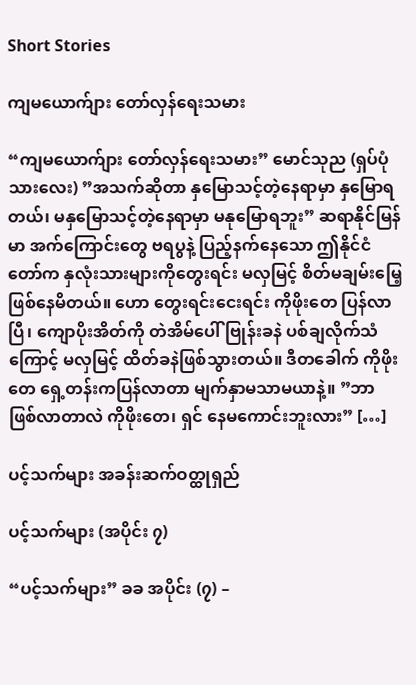Short Stories

ကျမယောက်ျား တော်လှန်ရေးသမား

“ကျမယောက်ျား တော်လှန်ရေးသမား” မောင်သုည (ရှပ်ပုံသားလေး) ”အသက်ဆိုတာ နှမြောသင့်တဲ့နေရာမှာ နှမြောရတယ်၊ မနှမြောသင့်တဲ့နေရာမှာ မနုမြောရဘူး” ဆရာနိုင်မြန်မာ အက်ကြောင်းတွေ ဗရပွနဲ့ ပြည့်နက်နေသော ဤနိုင်ငံတော်က နှလုံးသားများကိုတွေးရင်း မလှမြင့် စိတ်မချမ်းမြေ့ဖြစ်နေမိတယ်။ ဟော တွေးရင်းငေးရင်း ကိုဖိုးတေ ပြန်လာပြီ၊ ကျောပိုးအိတ်ကို တဲအိမ်ပေါ် ဗြုန်းခနဲ ပစ်ချလိုက်သံကြောင့် မလှမြင့် ထိတ်ခနဲဖြစ်သွားတယ်။ ဒီတခေါက် ကိုဖိုးတေ ရှေ့တန်းကပြန်လာတာ မျက်နှာမသာမယာနဲ့။ ”ဘာဖြစ်လာတာလဲ ကိုဖိုးတေ၊ ရှင် နေမကောင်းဘူးလား” […]

ပင့်သက်များ အခန်းဆက်ဝတ္ထုရှည်

ပင့်သက်များ (အပိုင်း ၇)

“ပင့်သက်များ” ခခ အပိုင်း (၇) –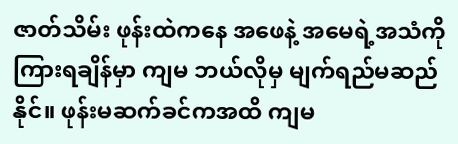ဇာတ်သိမ်း ဖုန်းထဲကနေ အဖေနဲ့ အမေရဲ့အသံကို ကြားရချိန်မှာ ကျမ ဘယ်လိုမှ မျက်ရည်မဆည်နိုင်။ ဖုန်းမဆက်ခင်ကအထိ ကျမ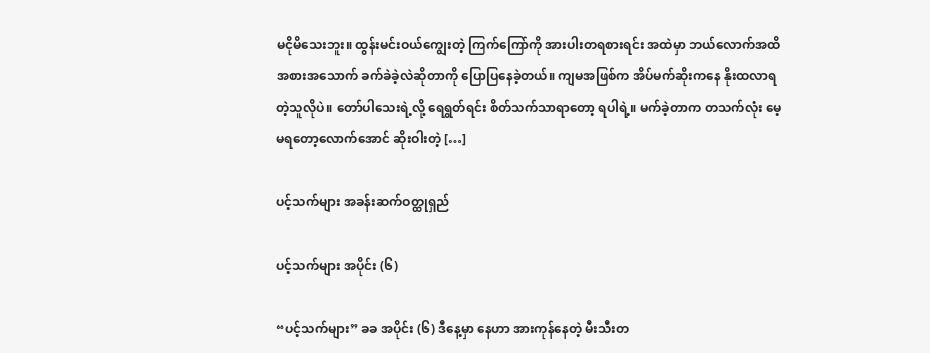မငိုမိသေးဘူး။ ထွန်းမင်းဝယ်ကျွေးတဲ့ ကြက်ကြော်ကို အားပါးတရစားရင်း အထဲမှာ ဘယ်လောက်အထိ အစားအသောက် ခက်ခဲခဲ့လဲဆိုတာကို ပြောပြနေခဲ့တယ်။ ကျမအဖြစ်က အိပ်မက်ဆိုးကနေ နိုးထလာရတဲ့သူလိုပဲ။ တော်ပါသေးရဲ့လို့ ရေရွတ်ရင်း စိတ်သက်သာရာတော့ ရပါရဲ့။ မက်ခဲ့တာက တသက်လုံး မေ့မရတော့လောက်အောင် ဆိုးဝါးတဲ့ […]

ပင့်သက်များ အခန်းဆက်ဝတ္ထုရှည်

ပင့်သက်များ အပိုင်း (၆)

“ပင့်သက်များ” ခခ အပိုင်း (၆) ဒီနေ့မှာ နေဟာ အားကုန်နေတဲ့ မီးသီးတ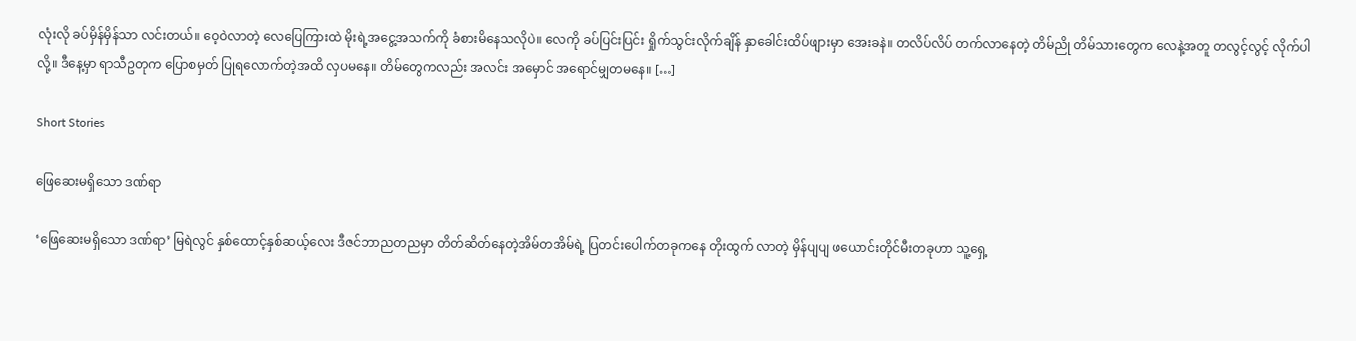လုံးလို ခပ်မှိန်မှိန်သာ လင်းတယ်။ ဝေ့ဝဲလာတဲ့ လေပြေကြားထဲ မိုးရဲ့အငွေ့အသက်ကို ခံစားမိနေသလိုပဲ။ လေကို ခပ်ပြင်းပြင်း ရှိုက်သွင်းလိုက်ချိန် နှာခေါင်းထိပ်ဖျားမှာ အေးခနဲ။ တလိပ်လိပ် တက်လာနေတဲ့ တိမ်ညို တိမ်သားတွေက လေနဲ့အတူ တလွင့်လွင့် လိုက်ပါလို့။ ဒီနေ့မှာ ရာသီဥတုက ပြောစမှတ် ပြုရလောက်တဲ့အထိ လှပမနေ။ တိမ်တွေကလည်း အလင်း အမှောင် အရောင်မျှတမနေ။ […]

Short Stories

ဖြေဆေးမရှိသော ဒဏ်ရာ

‘ဖြေဆေးမရှိသော ဒဏ်ရာ’ မြရဲလွင် နှစ်ထောင့်နှစ်ဆယ့်လေး ဒီဇင်ဘာညတညမှာ တိတ်ဆိတ်နေတဲ့အိမ်တအိမ်ရဲ့ ပြတင်းပေါက်တခုကနေ တိုးထွက် လာတဲ့ မှိန်ပျပျ ဖယောင်းတိုင်မီးတခုဟာ သူ့ရှေ့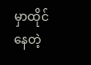မှာထိုင်နေတဲ့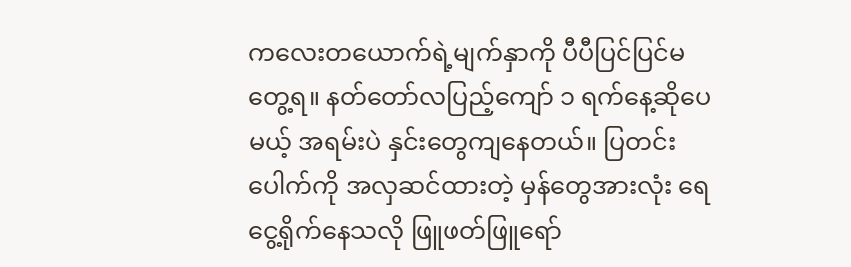ကလေးတယောက်ရဲ့မျက်နှာကို ပီပီပြင်ပြင်မတွေ့ရ။ နတ်တော်လပြည့်ကျော် ၁ ရက်နေ့ဆိုပေမယ့် အရမ်းပဲ နှင်းတွေကျနေတယ်။ ပြတင်းပေါက်ကို အလှဆင်ထားတဲ့ မှန်တွေအားလုံး ရေငွေ့ရိုက်နေသလို ဖြူဖတ်ဖြူရော်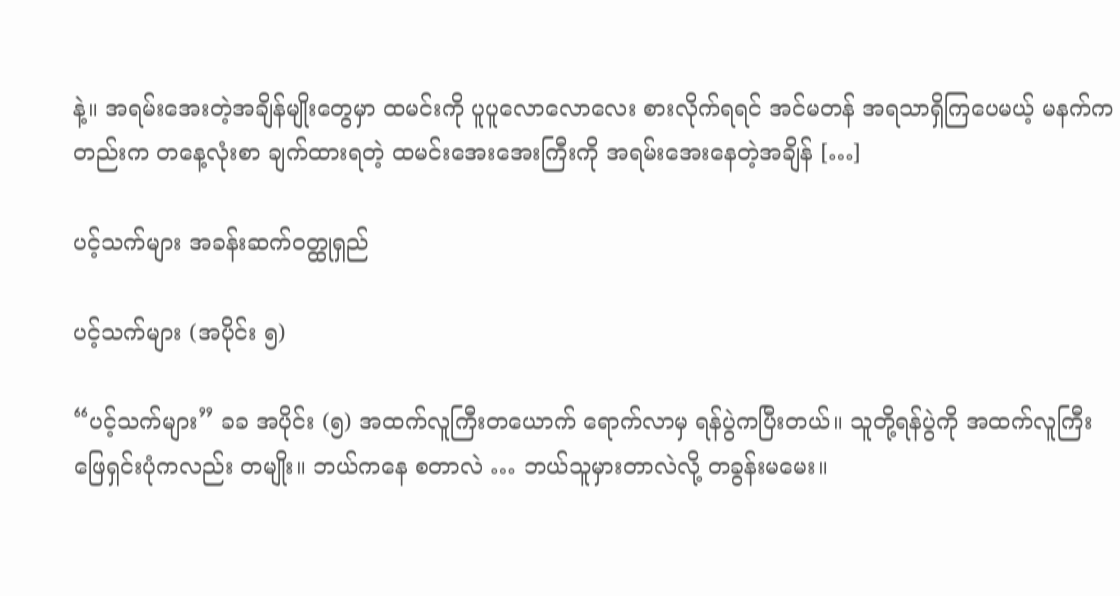နဲ့။ အရမ်းအေးတဲ့အချိန်မျိုးတွေမှာ ထမင်းကို ပူပူလောလောလေး စားလိုက်ရရင် အင်မတန် အရသာရှိကြပေမယ့် မနက်ကတည်းက တနေ့လုံးစာ ချက်ထားရတဲ့ ထမင်းအေးအေးကြီးကို အရမ်းအေးနေတဲ့အချိန် […]

ပင့်သက်များ အခန်းဆက်ဝတ္ထုရှည်

ပင့်သက်များ (အပိုင်း ၅)

“ပင့်သက်များ” ခခ အပိုင်း (၅) အထက်လူကြီးတယောက် ရောက်လာမှ ရန်ပွဲကပြီးတယ်။ သူတို့ရန်ပွဲကို အထက်လူကြီး ဖြေရှင်းပုံကလည်း တမျိုး။ ဘယ်ကနေ စတာလဲ … ဘယ်သူမှားတာလဲလို့ တခွန်းမမေး။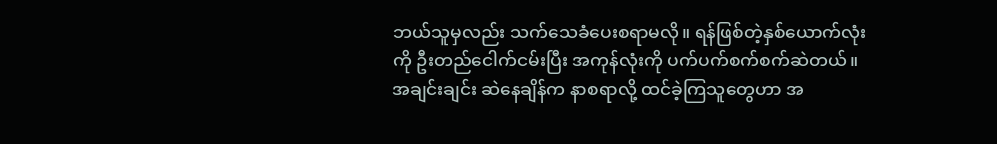ဘယ်သူမှလည်း သက်သေခံပေးစရာမလို။ ရန်ဖြစ်တဲ့နှစ်ယောက်လုံးကို ဦးတည်ငေါက်ငမ်းပြီး အကုန်လုံးကို ပက်ပက်စက်စက်ဆဲတယ်။ အချင်းချင်း ဆဲနေချိန်က နာစရာလို့ ထင်ခဲ့ကြသူတွေဟာ အ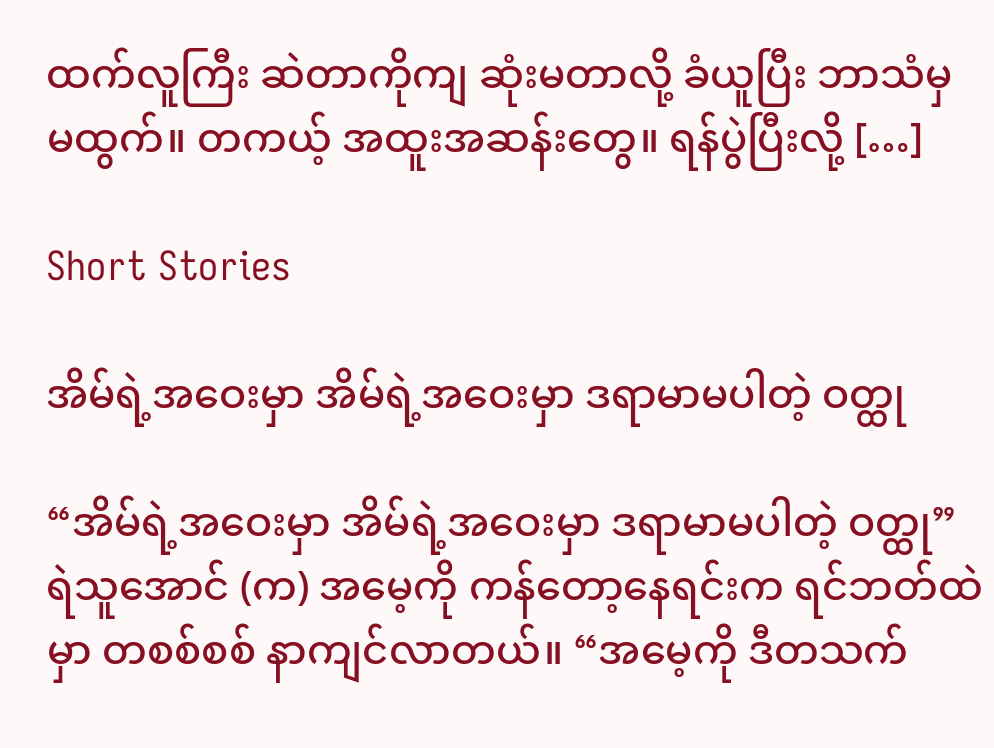ထက်လူကြီး ဆဲတာကိုကျ ဆုံးမတာလို့ ခံယူပြီး ဘာသံမှ မထွက်။ တကယ့် အထူးအဆန်းတွေ။ ရန်ပွဲပြီးလို့ […]

Short Stories

အိမ်ရဲ့အဝေးမှာ အိမ်ရဲ့အဝေးမှာ ဒရာမာမပါတဲ့ ဝတ္ထု

“အိမ်ရဲ့အဝေးမှာ အိမ်ရဲ့အဝေးမှာ ဒရာမာမပါတဲ့ ဝတ္ထု” ရဲသူအောင် (က) အမေ့ကို ကန်တော့နေရင်းက ရင်ဘတ်ထဲမှာ တစစ်စစ် နာကျင်လာတယ်။ “အမေ့ကို ဒီတသက်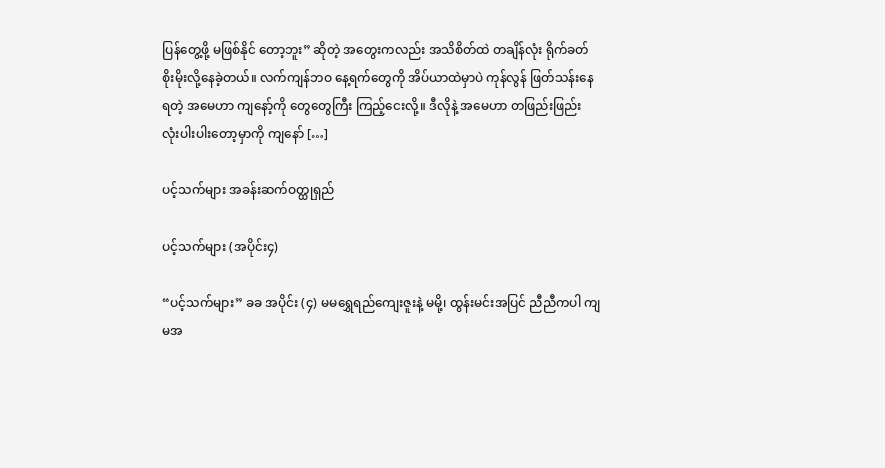ပြန်တွေ့ဖို့ မဖြစ်နိုင် တော့ဘူး” ဆိုတဲ့ အတွေးကလည်း အသိစိတ်ထဲ တချိန်လုံး ရိုက်ခတ်စိုးမိုးလို့နေခဲ့တယ်။ လက်ကျန်ဘဝ နေ့ရက်တွေကို အိပ်ယာထဲမှာပဲ ကုန်လွန် ဖြတ်သန်းနေရတဲ့ အမေဟာ ကျနော့်ကို တွေတွေကြီး ကြည့်ငေးလို့။ ဒီလိုနဲ့ အမေဟာ တဖြည်းဖြည်း လုံးပါးပါးတော့မှာကို ကျနော် […]

ပင့်သက်များ အခန်းဆက်ဝတ္ထုရှည်

ပင့်သက်များ (အပိုင်း၄)

“ပင့်သက်များ” ခခ အပိုင်း (၄) မမရွှေရည်ကျေးဇူးနဲ့ မမို့၊ ထွန်းမင်းအပြင် ညီညီကပါ ကျမအ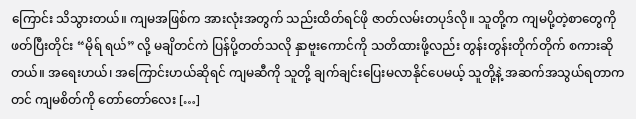ကြောင်း သိသွားတယ်။ ကျမအဖြစ်က အားလုံးအတွက် သည်းထိတ်ရင်ဖို ဇာတ်လမ်းတပုဒ်လို။ သူတို့က ကျမပို့တဲ့စာတွေကို ဖတ်ပြီးတိုင်း “မိုရ် ရယ်” လို့ မချိတင်ကဲ ပြန်ပို့တတ်သလို နှာဗူးကောင်ကို သတိထားဖို့လည်း တွန်းတွန်းတိုက်တိုက် စကားဆိုတယ်။ အရေးဟယ်၊ အကြောင်းဟယ်ဆိုရင် ကျမဆီကို သူတို့ ချက်ချင်းပြေးမလာနိုင်ပေမယ့် သူတို့နဲ့ အဆက်အသွယ်ရတာကတင် ကျမစိတ်ကို တော်တော်လေး […]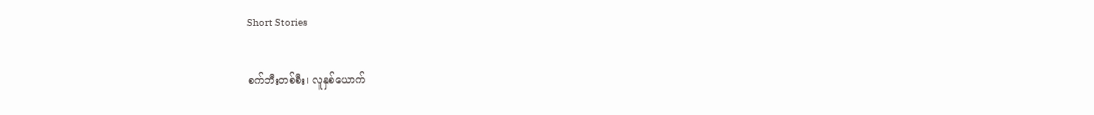Short Stories

စက်ဘီးတစ်စီး၊ လူနှစ်ယောက်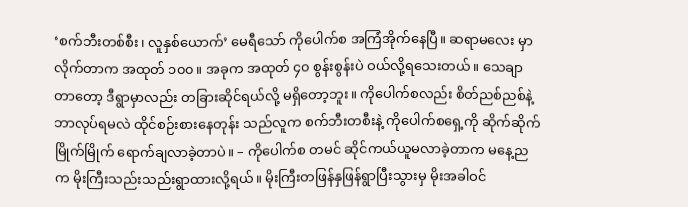‘စက်ဘီးတစ်စီး၊ လူနှစ်ယောက်’ မေရီသော် ကိုပေါက်စ အကြံအိုက်နေပြီ။ ဆရာမလေး မှာလိုက်တာက အထုတ် ၁၀၀။ အခုက အထုတ် ၄၀ စွန်းစွန်းပဲ ဝယ်လို့ရသေးတယ်။ သေချာတာတော့ ဒီရွာမှာလည်း တခြားဆိုင်ရယ်လို့ မရှိတော့ဘူး။ ကိုပေါက်စလည်း စိတ်ညစ်ညစ်နဲ့ ဘာလုပ်ရမလဲ ထိုင်စဉ်းစားနေတုန်း သည်လူက စက်ဘီးတစီးနဲ့ ကိုပေါက်စရှေ့ကို ဆိုက်ဆိုက်မြိုက်မြိုက် ရောက်ချလာခဲ့တာပဲ။ – ကိုပေါက်စ တမင် ဆိုင်ကယ်ယူမလာခဲ့တာက မနေ့ညက မိုးကြီးသည်းသည်းရွာထားလို့ရယ်။ မိုးကြီးတဖြန်နှဖြန်ရွာပြီးသွားမှ မိုးအခါဝင်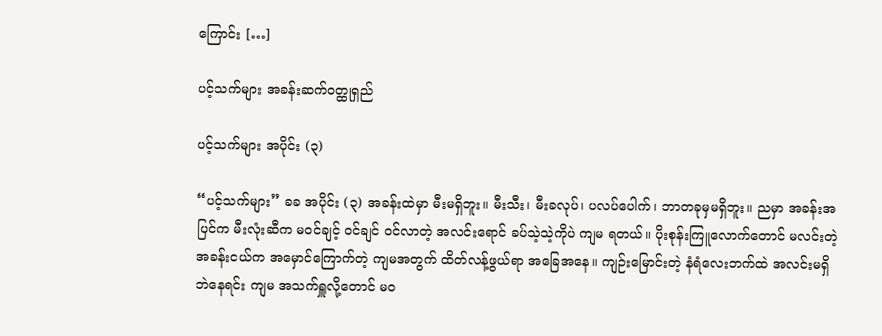ကြောင်း […]

ပင့်သက်များ အခန်းဆက်ဝတ္ထုရှည်

ပင့်သက်များ အပိုင်း (၃)

“ပင့်သက်များ” ခခ အပိုင်း (၃) အခန်းထဲမှာ မီးမရှိဘူး။ မီးသီး၊ မီးခလုပ်၊ ပလပ်ပေါက်၊ ဘာတခုမှမရှိဘူး။ ညမှာ အခန်းအပြင်က မီးလုံးဆီက မဝင်ချင့် ဝင်ချင် ဝင်လာတဲ့ အလင်းရောင် ခပ်သဲ့သဲ့ကိုပဲ ကျမ ရတယ်။ ပိုးစုန်းကြူလောက်တောင် မလင်းတဲ့ အခန်းငယ်က အမှောင်ကြောက်တဲ့ ကျမအတွက် ထိတ်လန့်ဖွယ်ရာ အခြေအနေ။ ကျဉ်းမြောင်းတဲ့ နံရံလေးဘက်ထဲ အလင်းမရှိဘဲနေရင်း ကျမ အသက်ရှူလို့တောင် မဝ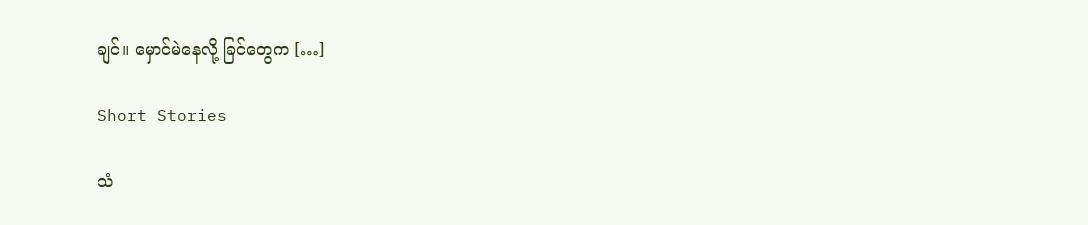ချင်။ မှောင်မဲနေလို့ ခြင်တွေက […]

Short Stories

သံ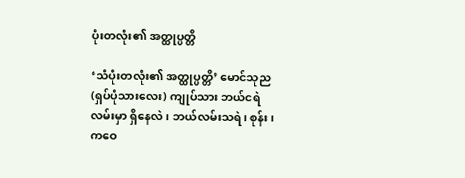ပုံးတလုံး၏ အတ္ထုပ္ပတ္တိ

‘သံပုံးတလုံး၏ အတ္ထုပ္ပတ္တိ’ မောင်သုည (ရှပ်ပုံသားလေး) ကျုပ်သား ဘယ်ငရဲလမ်းမှာ ရှိနေလဲ၊ ဘယ်လမ်းသရဲ၊ စုန်း၊ ကဝေ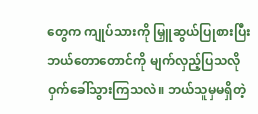တွေက ကျုပ်သားကို မြှူဆွယ်ပြုစားပြီး ဘယ်တောတောင်ကို မျက်လှည့်ပြသလို ဝှက်ခေါ်သွားကြသလဲ။ ဘယ်သူမှမရှိတဲ့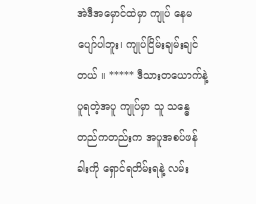အဲဒီအမှောင်ထဲမှာ ကျုပ် နေမပျော်ပါဘူး၊ ကျုပ်ငြိမ်းချမ်းချင်တယ် ။ ***** ဒီသားတယောက်နဲ့ ပူရတဲ့အပူ ကျုပ်မှာ သူ သန္ဓေတည်ကတည်းက အပူအစပ်ဖန်ခါးကို ရှောင်ရတိမ်းရနဲ့ လမ်း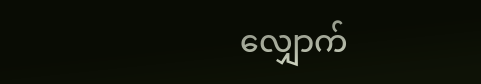လျှောက်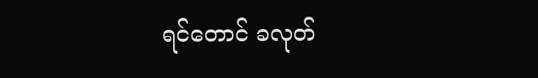ရင်တောင် ခလုတ်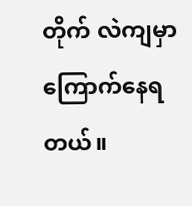တိုက် လဲကျမှာ ကြောက်နေရတယ်။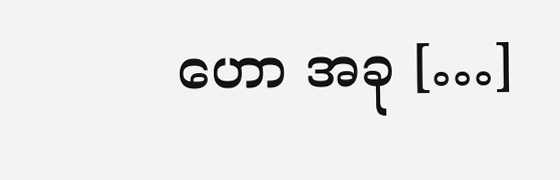ဟော အခု […]